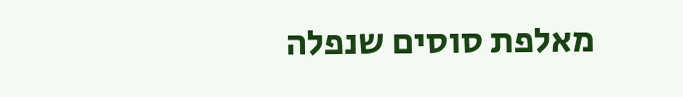מאלפת סוסים שנפלה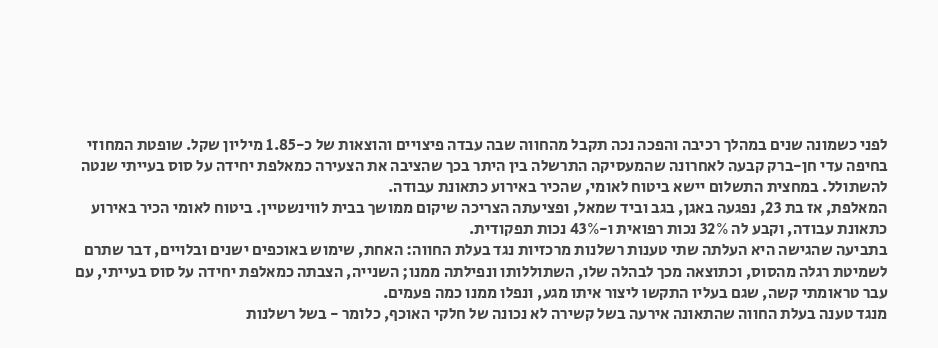לפני כשמונה שנים במהלך רכיבה והפכה נכה תקבל מהחווה שבה עבדה פיצויים והוצאות של כ-1.85 מיליון שקל. שופטת המחוזי בחיפה עדי חן-ברק קבעה לאחרונה שהמעסיקה התרשלה בין היתר בכך שהציבה את הצעירה כמאלפת יחידה על סוס בעייתי שנטה להשתולל. במחצית התשלום יישא ביטוח לאומי, שהכיר באירוע כתאונת עבודה.
המאלפת, אז בת 23, נפגעה באגן, בגב וביד שמאל, ופציעתה הצריכה שיקום ממושך בבית לווינשטיין. ביטוח לאומי הכיר באירוע כתאונת עבודה, וקבע לה 32% נכות רפואית ו-43% נכות תפקודית.
בתביעה שהגישה היא העלתה שתי טענות רשלנות מרכזיות נגד בעלת החווה: האחת, שימוש באוכפים ישנים ובלויים, דבר שתרם לשמיטת רגלה מהסוס, וכתוצאה מכך לבהלה שלו, השתוללותו ונפילתה ממנו; השנייה, הצבתה כמאלפת יחידה על סוס בעייתי, עם עבר טראומתי קשה, שגם בעליו התקשו ליצור איתו מגע, ונפלו ממנו כמה פעמים.
מנגד טענה בעלת החווה שהתאונה אירעה בשל קשירה לא נכונה של חלקי האוכף, כלומר - בשל רשלנות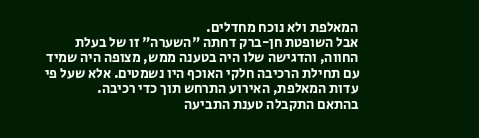המאלפת ולא נוכח מחדלים.
אבל השופטת חן-ברק דחתה "השערה" זו של בעלת החווה, והדגישה שלו היה בטענה ממש, מצופה היה שמיד עם תחילת הרכיבה חלקי האוכף היו נשמטים. אלא שעל פי עדות המאלפת, האירוע התרחש תוך כדי רכיבה.
בהתאם התקבלה טענת התביעה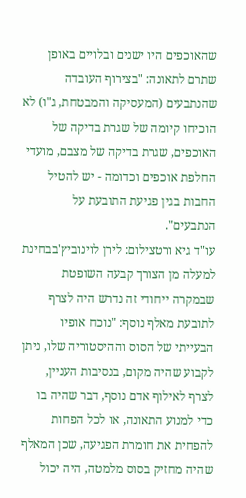שהאוכפים היו ישנים ובלויים באופן שתרם לתאונה: "בצירוף העובדה שהנתבעים (המעסיקה והמבטחת, ג"ו) לא הוכיחו קיומה של שגרת בדיקה של האוכפים, שגרת בדיקה של מצבם, מועדי החלפת אוכפים וכדומה - יש להטיל החבות בגין פגיעת התובעת על הנתבעים".
עו"ד גיא ורטצילום: לירן לוינוביץ'בבחינת למעלה מן הצורך קבעה השופטת שבמקרה ייחודי זה נדרש היה לצרף לתובעת מאלף נוסף: "נוכח אופיו הבעייתי של הסוס וההיסטוריה שלו, ניתן לקבוע שהיה מקום, בנסיבות העניין, לצרף לאילוף אדם נוסף, דבר שהיה בו כדי למנוע התאונה, או לכל הפחות להפחית את חומרת הפגיעה, שכן המאלף שהיה מחזיק בסוס מלמטה, היה יכול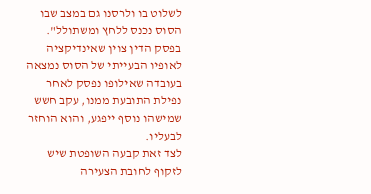לשלוט בו ולרסנו גם במצב שבו הסוס נכנס ללחץ ומשתולל".
בפסק הדין צוין שאינדיקציה לאופיו הבעייתי של הסוס נמצאה בעובדה שאילופו נפסק לאחר נפילת התובעת ממנו, עקב חשש שמישהו נוסף ייפגע, והוא הוחזר לבעליו.
לצד זאת קבעה השופטת שיש לזקוף לחובת הצעירה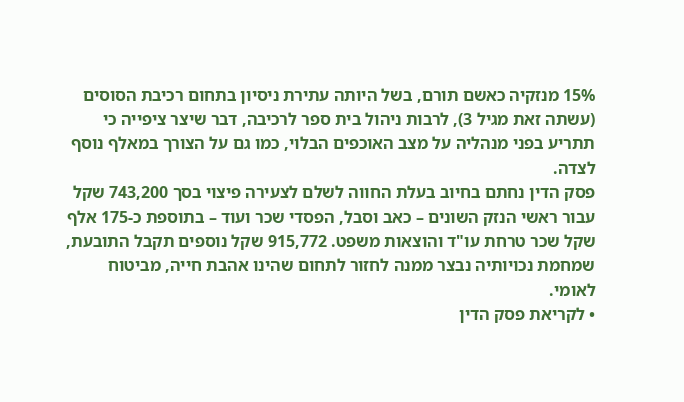15% מנזקיה כאשם תורם, בשל היותה עתירת ניסיון בתחום רכיבת הסוסים (עשתה זאת מגיל 3), לרבות ניהול בית ספר לרכיבה, דבר שיצר ציפייה כי תתריע בפני מנהליה על מצב האוכפים הבלוי, כמו גם על הצורך במאלף נוסף לצדה.
פסק הדין נחתם בחיוב בעלת החווה לשלם לצעירה פיצוי בסך 743,200 שקל עבור ראשי הנזק השונים – כאב וסבל, הפסדי שכר ועוד – בתוספת כ-175 אלף שקל שכר טרחת עו"ד והוצאות משפט. 915,772 שקל נוספים תקבל התובעת, שמחמת נכויותיה נבצר ממנה לחזור לתחום שהינו אהבת חייה, מביטוח לאומי.
• לקריאת פסק הדין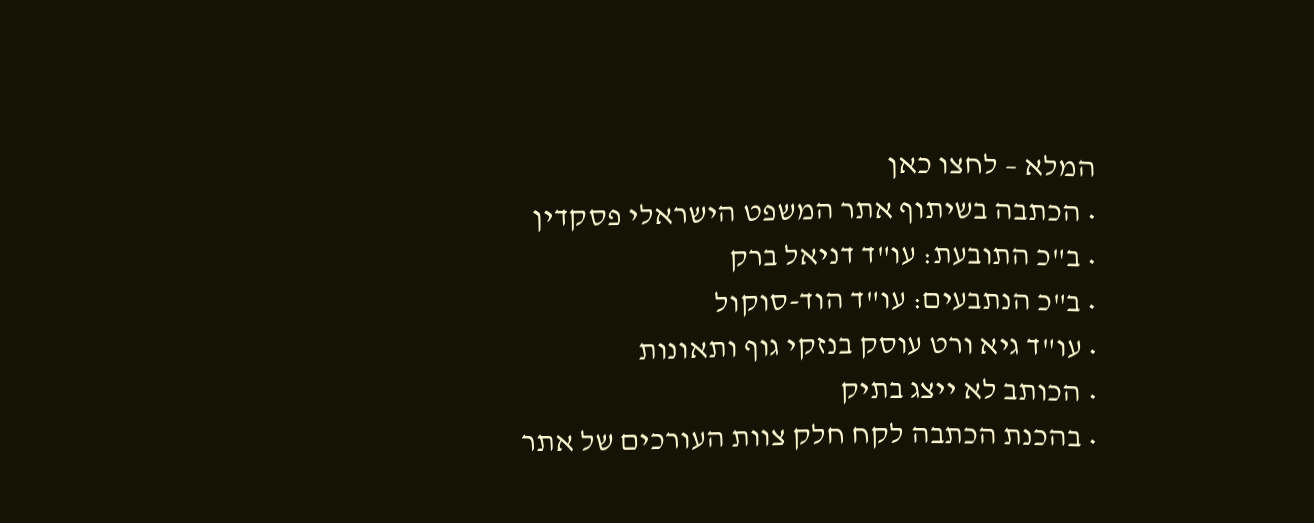המלא – לחצו כאן
• הכתבה בשיתוף אתר המשפט הישראלי פסקדין
• ב"כ התובעת: עו"ד דניאל ברק
• ב"כ הנתבעים: עו"ד הוד-סוקול
• עו"ד גיא ורט עוסק בנזקי גוף ותאונות
• הכותב לא ייצג בתיק
• בהכנת הכתבה לקח חלק צוות העורכים של אתר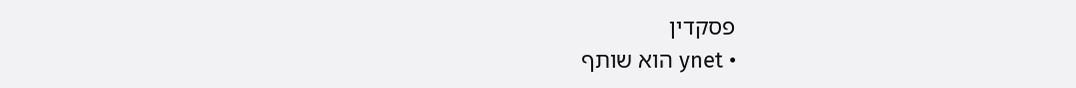פסקדין
• ynet הוא שותף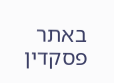באתר פסקדין